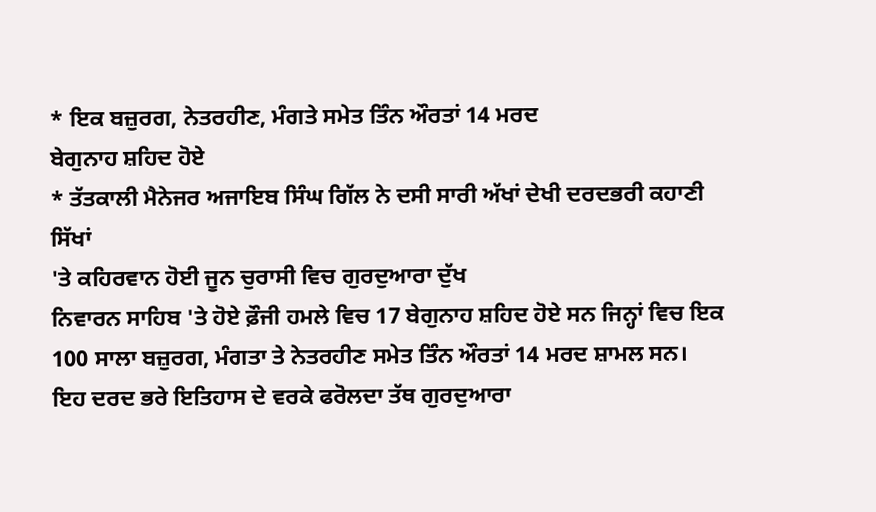* ਇਕ ਬਜ਼ੁਰਗ, ਨੇਤਰਹੀਣ, ਮੰਗਤੇ ਸਮੇਤ ਤਿੰਨ ਔਰਤਾਂ 14 ਮਰਦ
ਬੇਗੁਨਾਹ ਸ਼ਹਿਦ ਹੋਏ
* ਤੱਤਕਾਲੀ ਮੈਨੇਜਰ ਅਜਾਇਬ ਸਿੰਘ ਗਿੱਲ ਨੇ ਦਸੀ ਸਾਰੀ ਅੱਖਾਂ ਦੇਖੀ ਦਰਦਭਰੀ ਕਹਾਣੀ
ਸਿੱਖਾਂ
'ਤੇ ਕਹਿਰਵਾਨ ਹੋਈ ਜੂਨ ਚੁਰਾਸੀ ਵਿਚ ਗੁਰਦੁਆਰਾ ਦੁੱਖ
ਨਿਵਾਰਨ ਸਾਹਿਬ 'ਤੇ ਹੋਏ ਫ਼ੌਜੀ ਹਮਲੇ ਵਿਚ 17 ਬੇਗੁਨਾਹ ਸ਼ਹਿਦ ਹੋਏ ਸਨ ਜਿਨ੍ਹਾਂ ਵਿਚ ਇਕ
100 ਸਾਲਾ ਬਜ਼ੁਰਗ, ਮੰਗਤਾ ਤੇ ਨੇਤਰਹੀਣ ਸਮੇਤ ਤਿੰਨ ਔਰਤਾਂ 14 ਮਰਦ ਸ਼ਾਮਲ ਸਨ।
ਇਹ ਦਰਦ ਭਰੇ ਇਤਿਹਾਸ ਦੇ ਵਰਕੇ ਫਰੋਲਦਾ ਤੱਥ ਗੁਰਦੁਆਰਾ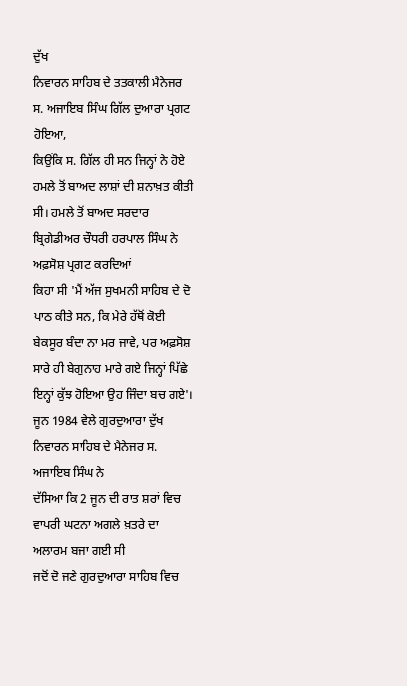ਦੁੱਖ
ਨਿਵਾਰਨ ਸਾਹਿਬ ਦੇ ਤਤਕਾਲੀ ਮੈਨੇਜਰ ਸ. ਅਜਾਇਬ ਸਿੰਘ ਗਿੱਲ ਦੁਆਰਾ ਪ੍ਰਗਟ ਹੋਇਆ,
ਕਿਉਂਕਿ ਸ. ਗਿੱਲ ਹੀ ਸਨ ਜਿਨ੍ਹਾਂ ਨੇ ਹੋਏ ਹਮਲੇ ਤੋਂ ਬਾਅਦ ਲਾਸ਼ਾਂ ਦੀ ਸ਼ਨਾਖ਼ਤ ਕੀਤੀ
ਸੀ। ਹਮਲੇ ਤੋਂ ਬਾਅਦ ਸਰਦਾਰ ਬ੍ਰਿਗੇਡੀਅਰ ਚੌਧਰੀ ਹਰਪਾਲ ਸਿੰਘ ਨੇ ਅਫ਼ਸੋਸ਼ ਪ੍ਰਗਟ ਕਰਦਿਆਂ
ਕਿਹਾ ਸੀ 'ਮੈਂ ਅੱਜ ਸੁਖਮਨੀ ਸਾਹਿਬ ਦੇ ਦੋ ਪਾਠ ਕੀਤੇ ਸਨ, ਕਿ ਮੇਰੇ ਹੱਥੋਂ ਕੋਈ
ਬੇਕਸੂਰ ਬੰਦਾ ਨਾ ਮਰ ਜਾਵੇ, ਪਰ ਅਫ਼ਸੋਸ਼ ਸਾਰੇ ਹੀ ਬੇਗੁਨਾਹ ਮਾਰੇ ਗਏ ਜਿਨ੍ਹਾਂ ਪਿੱਛੇ
ਇਨ੍ਹਾਂ ਕੁੱਝ ਹੋਇਆ ਉਹ ਜਿੰਦਾ ਬਚ ਗਏ'।
ਜੂਨ 1984 ਵੇਲੇ ਗੁਰਦੁਆਰਾ ਦੁੱਖ ਨਿਵਾਰਨ ਸਾਹਿਬ ਦੇ ਮੈਨੇਜਰ ਸ. ਅਜਾਇਬ ਸਿੰਘ ਨੇ
ਦੱਸਿਆ ਕਿ 2 ਜੂਨ ਦੀ ਰਾਤ ਸ਼ਰਾਂ ਵਿਚ ਵਾਪਰੀ ਘਟਨਾ ਅਗਲੇ ਖ਼ਤਰੇ ਦਾ ਅਲਾਰਮ ਬਜਾ ਗਈ ਸੀ
ਜਦੋਂ ਦੋ ਜਣੇ ਗੁਰਦੁਆਰਾ ਸਾਹਿਬ ਵਿਚ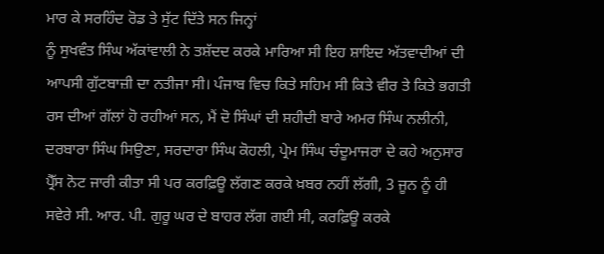ਮਾਰ ਕੇ ਸਰਹਿੰਦ ਰੋਡ ਤੇ ਸੁੱਟ ਦਿੱਤੇ ਸਨ ਜਿਨ੍ਹਾਂ
ਨੂੰ ਸੁਖਵੰਤ ਸਿੰਘ ਅੱਕਾਂਵਾਲੀ ਨੇ ਤਸ਼ੱਦਦ ਕਰਕੇ ਮਾਰਿਆ ਸੀ ਇਹ ਸ਼ਾਇਦ ਅੱਤਵਾਦੀਆਂ ਦੀ
ਆਪਸੀ ਗੁੱਟਬਾਜ਼ੀ ਦਾ ਨਤੀਜਾ ਸੀ। ਪੰਜਾਬ ਵਿਚ ਕਿਤੇ ਸਹਿਮ ਸੀ ਕਿਤੇ ਵੀਰ ਤੇ ਕਿਤੇ ਭਗਤੀ
ਰਸ ਦੀਆਂ ਗੱਲਾਂ ਹੋ ਰਹੀਆਂ ਸਨ, ਮੈਂ ਦੋ ਸਿੰਘਾਂ ਦੀ ਸ਼ਹੀਦੀ ਬਾਰੇ ਅਮਰ ਸਿੰਘ ਨਲੀਨੀ,
ਦਰਬਾਰਾ ਸਿੰਘ ਸਿਉਣਾ, ਸਰਦਾਰਾ ਸਿੰਘ ਕੋਹਲੀ, ਪ੍ਰੇਮ ਸਿੰਘ ਚੰਦੂਮਾਜਰਾ ਦੇ ਕਹੇ ਅਨੁਸਾਰ
ਪ੍ਰੈੱਸ ਨੋਟ ਜਾਰੀ ਕੀਤਾ ਸੀ ਪਰ ਕਰਫ਼ਿਊ ਲੱਗਣ ਕਰਕੇ ਖ਼ਬਰ ਨਹੀਂ ਲੱਗੀ, 3 ਜੂਨ ਨੂੰ ਹੀ
ਸਵੇਰੇ ਸੀ. ਆਰ. ਪੀ. ਗੁਰੂ ਘਰ ਦੇ ਬਾਹਰ ਲੱਗ ਗਈ ਸੀ, ਕਰਫ਼ਿਊ ਕਰਕੇ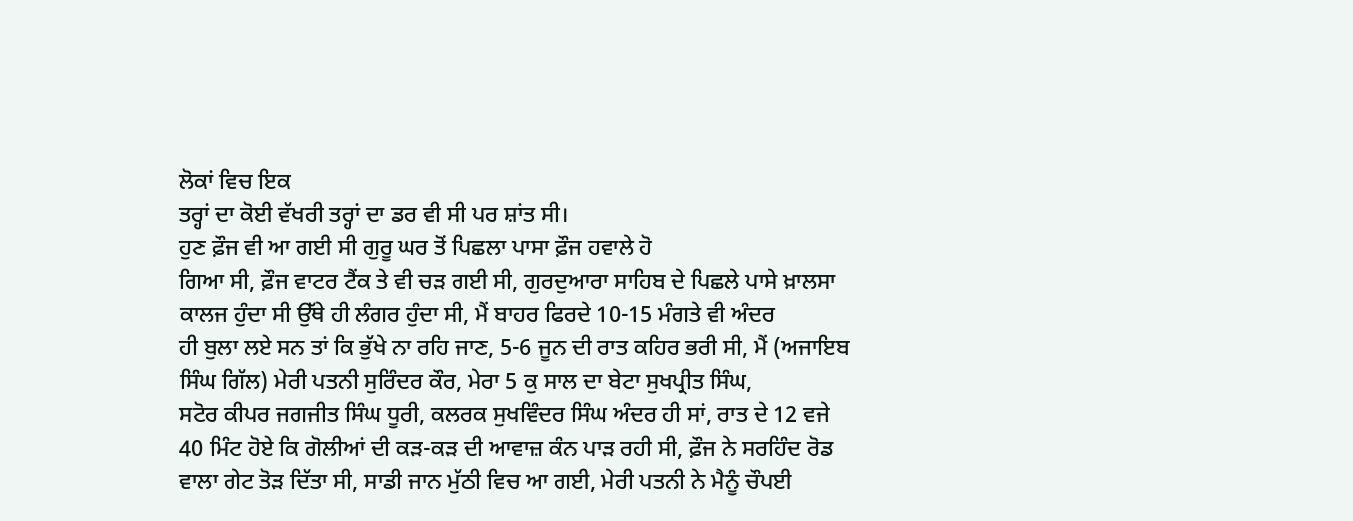ਲੋਕਾਂ ਵਿਚ ਇਕ
ਤਰ੍ਹਾਂ ਦਾ ਕੋਈ ਵੱਖਰੀ ਤਰ੍ਹਾਂ ਦਾ ਡਰ ਵੀ ਸੀ ਪਰ ਸ਼ਾਂਤ ਸੀ।
ਹੁਣ ਫ਼ੌਜ ਵੀ ਆ ਗਈ ਸੀ ਗੁਰੂ ਘਰ ਤੋਂ ਪਿਛਲਾ ਪਾਸਾ ਫ਼ੌਜ ਹਵਾਲੇ ਹੋ
ਗਿਆ ਸੀ, ਫ਼ੌਜ ਵਾਟਰ ਟੈਂਕ ਤੇ ਵੀ ਚੜ ਗਈ ਸੀ, ਗੁਰਦੁਆਰਾ ਸਾਹਿਬ ਦੇ ਪਿਛਲੇ ਪਾਸੇ ਖ਼ਾਲਸਾ
ਕਾਲਜ ਹੁੰਦਾ ਸੀ ਉੱਥੇ ਹੀ ਲੰਗਰ ਹੁੰਦਾ ਸੀ, ਮੈਂ ਬਾਹਰ ਫਿਰਦੇ 10-15 ਮੰਗਤੇ ਵੀ ਅੰਦਰ
ਹੀ ਬੁਲਾ ਲਏ ਸਨ ਤਾਂ ਕਿ ਭੁੱਖੇ ਨਾ ਰਹਿ ਜਾਣ, 5-6 ਜੂਨ ਦੀ ਰਾਤ ਕਹਿਰ ਭਰੀ ਸੀ, ਮੈਂ (ਅਜਾਇਬ
ਸਿੰਘ ਗਿੱਲ) ਮੇਰੀ ਪਤਨੀ ਸੁਰਿੰਦਰ ਕੌਰ, ਮੇਰਾ 5 ਕੁ ਸਾਲ ਦਾ ਬੇਟਾ ਸੁਖਪ੍ਰੀਤ ਸਿੰਘ,
ਸਟੋਰ ਕੀਪਰ ਜਗਜੀਤ ਸਿੰਘ ਧੂਰੀ, ਕਲਰਕ ਸੁਖਵਿੰਦਰ ਸਿੰਘ ਅੰਦਰ ਹੀ ਸਾਂ, ਰਾਤ ਦੇ 12 ਵਜੇ
40 ਮਿੰਟ ਹੋਏ ਕਿ ਗੋਲੀਆਂ ਦੀ ਕੜ-ਕੜ ਦੀ ਆਵਾਜ਼ ਕੰਨ ਪਾੜ ਰਹੀ ਸੀ, ਫ਼ੌਜ ਨੇ ਸਰਹਿੰਦ ਰੋਡ
ਵਾਲਾ ਗੇਟ ਤੋੜ ਦਿੱਤਾ ਸੀ, ਸਾਡੀ ਜਾਨ ਮੁੱਠੀ ਵਿਚ ਆ ਗਈ, ਮੇਰੀ ਪਤਨੀ ਨੇ ਮੈਨੂੰ ਚੌਪਈ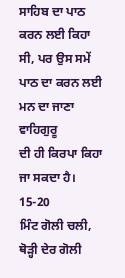ਸਾਹਿਬ ਦਾ ਪਾਠ ਕਰਨ ਲਈ ਕਿਹਾ ਸੀ, ਪਰ ਉਸ ਸਮੇਂ ਪਾਠ ਦਾ ਕਰਨ ਲਈ ਮਨ ਦਾ ਜਾਣਾ ਵਾਹਿਗੁਰੂ
ਦੀ ਹੀ ਕਿਰਪਾ ਕਿਹਾ ਜਾ ਸਕਦਾ ਹੈ।
15-20
ਮਿੰਟ ਗੋਲੀ ਚਲੀ, ਥੋੜ੍ਹੀ ਦੇਰ ਗੋਲੀ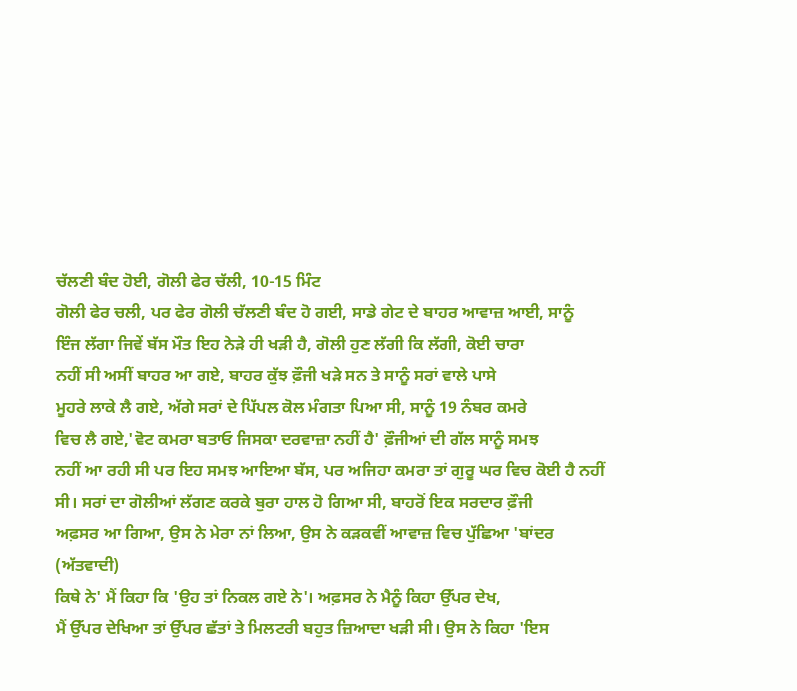ਚੱਲਣੀ ਬੰਦ ਹੋਈ, ਗੋਲੀ ਫੇਰ ਚੱਲੀ, 10-15 ਮਿੰਟ
ਗੋਲੀ ਫੇਰ ਚਲੀ, ਪਰ ਫੇਰ ਗੋਲੀ ਚੱਲਣੀ ਬੰਦ ਹੋ ਗਈ, ਸਾਡੇ ਗੇਟ ਦੇ ਬਾਹਰ ਆਵਾਜ਼ ਆਈ, ਸਾਨੂੰ
ਇੰਜ ਲੱਗਾ ਜਿਵੇਂ ਬੱਸ ਮੌਤ ਇਹ ਨੇੜੇ ਹੀ ਖੜੀ ਹੈ, ਗੋਲੀ ਹੁਣ ਲੱਗੀ ਕਿ ਲੱਗੀ, ਕੋਈ ਚਾਰਾ
ਨਹੀਂ ਸੀ ਅਸੀਂ ਬਾਹਰ ਆ ਗਏ, ਬਾਹਰ ਕੁੱਝ ਫ਼ੌਜੀ ਖੜੇ ਸਨ ਤੇ ਸਾਨੂੰ ਸਰਾਂ ਵਾਲੇ ਪਾਸੇ
ਮੂਹਰੇ ਲਾਕੇ ਲੈ ਗਏ, ਅੱਗੇ ਸਰਾਂ ਦੇ ਪਿੱਪਲ ਕੋਲ ਮੰਗਤਾ ਪਿਆ ਸੀ, ਸਾਨੂੰ 19 ਨੰਬਰ ਕਮਰੇ
ਵਿਚ ਲੈ ਗਏ,'ਵੋਟ ਕਮਰਾ ਬਤਾਓ ਜਿਸਕਾ ਦਰਵਾਜ਼ਾ ਨਹੀਂ ਹੈ' ਫ਼ੌਜੀਆਂ ਦੀ ਗੱਲ ਸਾਨੂੰ ਸਮਝ
ਨਹੀਂ ਆ ਰਹੀ ਸੀ ਪਰ ਇਹ ਸਮਝ ਆਇਆ ਬੱਸ, ਪਰ ਅਜਿਹਾ ਕਮਰਾ ਤਾਂ ਗੁਰੂ ਘਰ ਵਿਚ ਕੋਈ ਹੈ ਨਹੀਂ
ਸੀ। ਸਰਾਂ ਦਾ ਗੋਲੀਆਂ ਲੱਗਣ ਕਰਕੇ ਬੁਰਾ ਹਾਲ ਹੋ ਗਿਆ ਸੀ, ਬਾਹਰੋਂ ਇਕ ਸਰਦਾਰ ਫ਼ੌਜੀ
ਅਫ਼ਸਰ ਆ ਗਿਆ, ਉਸ ਨੇ ਮੇਰਾ ਨਾਂ ਲਿਆ, ਉਸ ਨੇ ਕੜਕਵੀਂ ਆਵਾਜ਼ ਵਿਚ ਪੁੱਛਿਆ 'ਬਾਂਦਰ (ਅੱਤਵਾਦੀ)
ਕਿਥੇ ਨੇ' ਮੈਂ ਕਿਹਾ ਕਿ 'ਉਹ ਤਾਂ ਨਿਕਲ ਗਏ ਨੇ'। ਅਫ਼ਸਰ ਨੇ ਮੈਨੂੰ ਕਿਹਾ ਉੱਪਰ ਦੇਖ,
ਮੈਂ ਉੱਪਰ ਦੇਖਿਆ ਤਾਂ ਉੱਪਰ ਛੱਤਾਂ ਤੇ ਮਿਲਟਰੀ ਬਹੁਤ ਜ਼ਿਆਦਾ ਖੜੀ ਸੀ। ਉਸ ਨੇ ਕਿਹਾ 'ਇਸ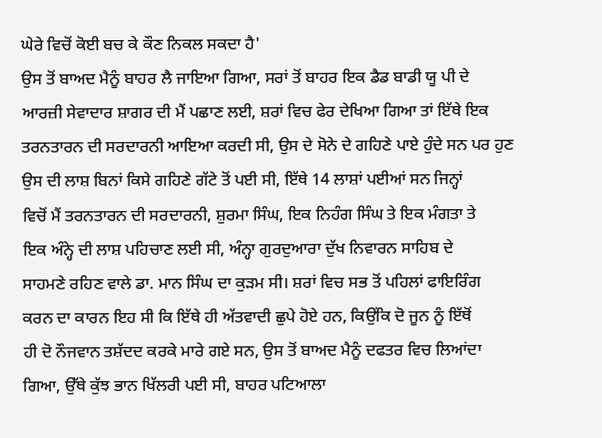ਘੇਰੇ ਵਿਚੋਂ ਕੋਈ ਬਚ ਕੇ ਕੌਣ ਨਿਕਲ ਸਕਦਾ ਹੈ'
ਉਸ ਤੋਂ ਬਾਅਦ ਮੈਨੂੰ ਬਾਹਰ ਲੈ ਜਾਇਆ ਗਿਆ, ਸਰਾਂ ਤੋਂ ਬਾਹਰ ਇਕ ਡੈਡ ਬਾਡੀ ਯੂ ਪੀ ਦੇ
ਆਰਜ਼ੀ ਸੇਵਾਦਾਰ ਸ਼ਾਗਰ ਦੀ ਮੈਂ ਪਛਾਣ ਲਈ, ਸ਼ਰਾਂ ਵਿਚ ਫੇਰ ਦੇਖਿਆ ਗਿਆ ਤਾਂ ਇੱਥੇ ਇਕ
ਤਰਨਤਾਰਨ ਦੀ ਸਰਦਾਰਨੀ ਆਇਆ ਕਰਦੀ ਸੀ, ਉਸ ਦੇ ਸੋਨੇ ਦੇ ਗਹਿਣੇ ਪਾਏ ਹੁੰਦੇ ਸਨ ਪਰ ਹੁਣ
ਉਸ ਦੀ ਲਾਸ਼ ਬਿਨਾਂ ਕਿਸੇ ਗਹਿਣੇ ਗੱਟੇ ਤੋਂ ਪਈ ਸੀ, ਇੱਥੇ 14 ਲਾਸ਼ਾਂ ਪਈਆਂ ਸਨ ਜਿਨ੍ਹਾਂ
ਵਿਚੋਂ ਮੈਂ ਤਰਨਤਾਰਨ ਦੀ ਸਰਦਾਰਨੀ, ਸ਼ੁਰਮਾ ਸਿੰਘ, ਇਕ ਨਿਹੰਗ ਸਿੰਘ ਤੇ ਇਕ ਮੰਗਤਾ ਤੇ
ਇਕ ਅੰਨ੍ਹੇ ਦੀ ਲਾਸ਼ ਪਹਿਚਾਣ ਲਈ ਸੀ, ਅੰਨ੍ਹਾ ਗੁਰਦੁਆਰਾ ਦੁੱਖ ਨਿਵਾਰਨ ਸਾਹਿਬ ਦੇ
ਸਾਹਮਣੇ ਰਹਿਣ ਵਾਲੇ ਡਾ. ਮਾਨ ਸਿੰਘ ਦਾ ਕੁੜਮ ਸੀ। ਸ਼ਰਾਂ ਵਿਚ ਸਭ ਤੋਂ ਪਹਿਲਾਂ ਫਾਇਰਿੰਗ
ਕਰਨ ਦਾ ਕਾਰਨ ਇਹ ਸੀ ਕਿ ਇੱਥੇ ਹੀ ਅੱਤਵਾਦੀ ਛੁਪੇ ਹੋਏ ਹਨ, ਕਿਉਂਕਿ ਦੋ ਜੂਨ ਨੂੰ ਇੱਥੋਂ
ਹੀ ਦੋ ਨੌਜਵਾਨ ਤਸ਼ੱਦਦ ਕਰਕੇ ਮਾਰੇ ਗਏ ਸਨ, ਉਸ ਤੋਂ ਬਾਅਦ ਮੈਨੂੰ ਦਫਤਰ ਵਿਚ ਲਿਆਂਦਾ
ਗਿਆ, ਉੱਥੇ ਕੁੱਝ ਭਾਨ ਖਿੱਲਰੀ ਪਈ ਸੀ, ਬਾਹਰ ਪਟਿਆਲਾ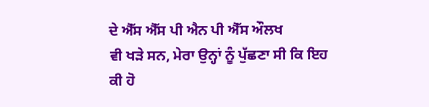ਦੇ ਐੱਸ ਐੱਸ ਪੀ ਐਨ ਪੀ ਐੱਸ ਔਲਖ
ਵੀ ਖੜੇ ਸਨ, ਮੇਰਾ ਉਨ੍ਹਾਂ ਨੂੰ ਪੁੱਛਣਾ ਸੀ ਕਿ ਇਹ ਕੀ ਹੋ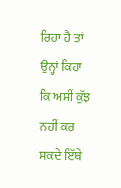ਰਿਹਾ ਹੈ ਤਾਂ ਉਨ੍ਹਾਂ ਕਿਹਾ
ਕਿ ਅਸੀਂ ਕੁੱਝ ਨਹੀਂ ਕਰ ਸਕਦੇ ਇੱਥੇ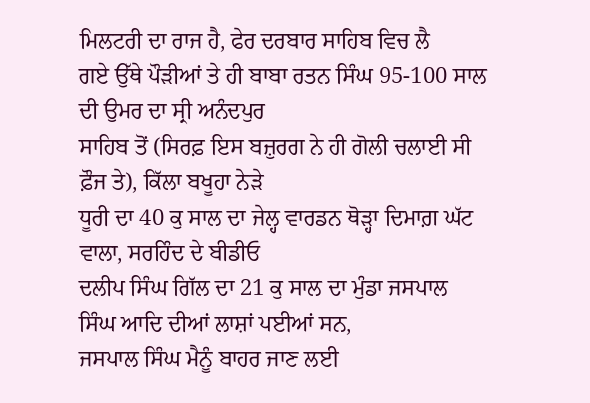ਮਿਲਟਰੀ ਦਾ ਰਾਜ ਹੈ, ਫੇਰ ਦਰਬਾਰ ਸਾਹਿਬ ਵਿਚ ਲੈ
ਗਏ ਉੱਥੇ ਪੌੜੀਆਂ ਤੇ ਹੀ ਬਾਬਾ ਰਤਨ ਸਿੰਘ 95-100 ਸਾਲ ਦੀ ਉਮਰ ਦਾ ਸ੍ਰੀ ਅਨੰਦਪੁਰ
ਸਾਹਿਬ ਤੋਂ (ਸਿਰਫ਼ ਇਸ ਬਜ਼ੁਰਗ ਨੇ ਹੀ ਗੋਲੀ ਚਲਾਈ ਸੀ ਫ਼ੌਜ ਤੇ), ਕਿੱਲਾ ਬਖੂਹਾ ਨੇੜੇ
ਧੂਰੀ ਦਾ 40 ਕੁ ਸਾਲ ਦਾ ਜੇਲ੍ਹ ਵਾਰਡਨ ਥੋੜ੍ਹਾ ਦਿਮਾਗ਼ ਘੱਟ ਵਾਲਾ, ਸਰਹਿੰਦ ਦੇ ਬੀਡੀਓ
ਦਲੀਪ ਸਿੰਘ ਗਿੱਲ ਦਾ 21 ਕੁ ਸਾਲ ਦਾ ਮੁੰਡਾ ਜਸਪਾਲ ਸਿੰਘ ਆਦਿ ਦੀਆਂ ਲਾਸ਼ਾਂ ਪਈਆਂ ਸਨ,
ਜਸਪਾਲ ਸਿੰਘ ਮੈਨੂੰ ਬਾਹਰ ਜਾਣ ਲਈ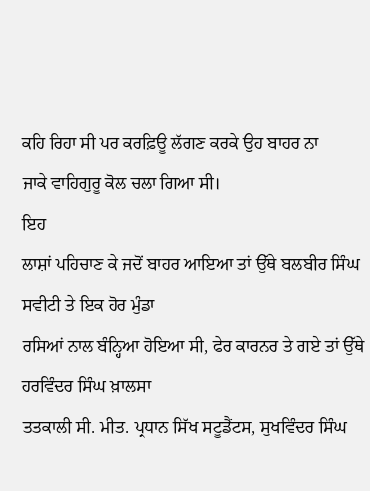ਕਹਿ ਰਿਹਾ ਸੀ ਪਰ ਕਰਫ਼ਿਊ ਲੱਗਣ ਕਰਕੇ ਉਹ ਬਾਹਰ ਨਾ
ਜਾਕੇ ਵਾਹਿਗੁਰੂ ਕੋਲ ਚਲਾ ਗਿਆ ਸੀ।
ਇਹ
ਲਾਸ਼ਾਂ ਪਹਿਚਾਣ ਕੇ ਜਦੋਂ ਬਾਹਰ ਆਇਆ ਤਾਂ ਉੱਥੇ ਬਲਬੀਰ ਸਿੰਘ ਸਵੀਟੀ ਤੇ ਇਕ ਹੋਰ ਮੁੰਡਾ
ਰਸਿਆਂ ਨਾਲ ਬੰਨ੍ਹਿਆ ਹੋਇਆ ਸੀ, ਫੇਰ ਕਾਰਨਰ ਤੇ ਗਏ ਤਾਂ ਉੱਥੇ ਹਰਵਿੰਦਰ ਸਿੰਘ ਖ਼ਾਲਸਾ
ਤਤਕਾਲੀ ਸੀ. ਮੀਤ. ਪ੍ਰਧਾਨ ਸਿੱਖ ਸਟੂਡੈਂਟਸ, ਸੁਖਵਿੰਦਰ ਸਿੰਘ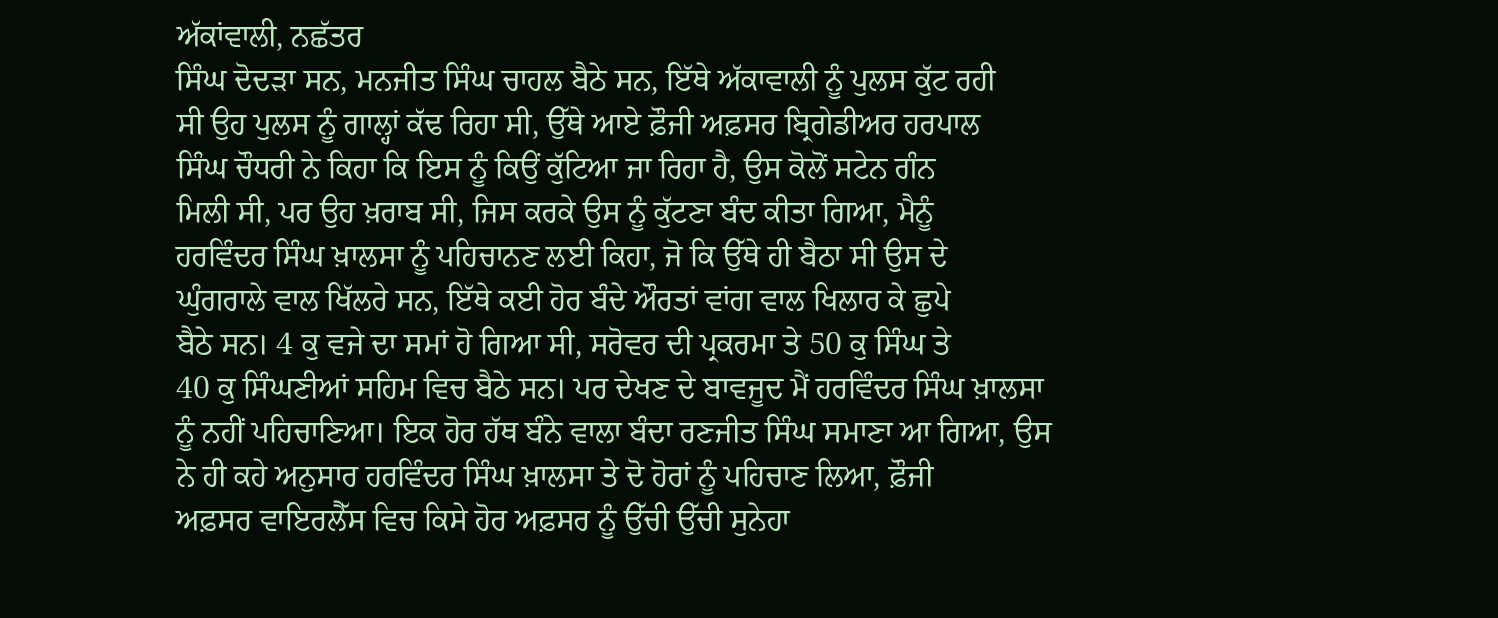ਅੱਕਾਂਵਾਲੀ, ਨਛੱਤਰ
ਸਿੰਘ ਦੋਦੜਾ ਸਨ, ਮਨਜੀਤ ਸਿੰਘ ਚਾਹਲ ਬੈਠੇ ਸਨ, ਇੱਥੇ ਅੱਕਾਵਾਲੀ ਨੂੰ ਪੁਲਸ ਕੁੱਟ ਰਹੀ
ਸੀ ਉਹ ਪੁਲਸ ਨੂੰ ਗਾਲ੍ਹਾਂ ਕੱਢ ਰਿਹਾ ਸੀ, ਉੱਥੇ ਆਏ ਫ਼ੌਜੀ ਅਫ਼ਸਰ ਬ੍ਰਿਗੇਡੀਅਰ ਹਰਪਾਲ
ਸਿੰਘ ਚੌਧਰੀ ਨੇ ਕਿਹਾ ਕਿ ਇਸ ਨੂੰ ਕਿਉਂ ਕੁੱਟਿਆ ਜਾ ਰਿਹਾ ਹੈ, ਉਸ ਕੋਲੋਂ ਸਟੇਨ ਗੰਨ
ਮਿਲੀ ਸੀ, ਪਰ ਉਹ ਖ਼ਰਾਬ ਸੀ, ਜਿਸ ਕਰਕੇ ਉਸ ਨੂੰ ਕੁੱਟਣਾ ਬੰਦ ਕੀਤਾ ਗਿਆ, ਮੈਨੂੰ
ਹਰਵਿੰਦਰ ਸਿੰਘ ਖ਼ਾਲਸਾ ਨੂੰ ਪਹਿਚਾਨਣ ਲਈ ਕਿਹਾ, ਜੋ ਕਿ ਉੱਥੇ ਹੀ ਬੈਠਾ ਸੀ ਉਸ ਦੇ
ਘੁੰਗਰਾਲੇ ਵਾਲ ਖਿੱਲਰੇ ਸਨ, ਇੱਥੇ ਕਈ ਹੋਰ ਬੰਦੇ ਔਰਤਾਂ ਵਾਂਗ ਵਾਲ ਖਿਲਾਰ ਕੇ ਛੁਪੇ
ਬੈਠੇ ਸਨ। 4 ਕੁ ਵਜੇ ਦਾ ਸਮਾਂ ਹੋ ਗਿਆ ਸੀ, ਸਰੋਵਰ ਦੀ ਪ੍ਰਕਰਮਾ ਤੇ 50 ਕੁ ਸਿੰਘ ਤੇ
40 ਕੁ ਸਿੰਘਣੀਆਂ ਸਹਿਮ ਵਿਚ ਬੈਠੇ ਸਨ। ਪਰ ਦੇਖਣ ਦੇ ਬਾਵਜੂਦ ਮੈਂ ਹਰਵਿੰਦਰ ਸਿੰਘ ਖ਼ਾਲਸਾ
ਨੂੰ ਨਹੀਂ ਪਹਿਚਾਣਿਆ। ਇਕ ਹੋਰ ਹੱਥ ਬੰਨੇ ਵਾਲਾ ਬੰਦਾ ਰਣਜੀਤ ਸਿੰਘ ਸਮਾਣਾ ਆ ਗਿਆ, ਉਸ
ਨੇ ਹੀ ਕਹੇ ਅਨੁਸਾਰ ਹਰਵਿੰਦਰ ਸਿੰਘ ਖ਼ਾਲਸਾ ਤੇ ਦੋ ਹੋਰਾਂ ਨੂੰ ਪਹਿਚਾਣ ਲਿਆ, ਫ਼ੌਜੀ
ਅਫ਼ਸਰ ਵਾਇਰਲੈੱਸ ਵਿਚ ਕਿਸੇ ਹੋਰ ਅਫ਼ਸਰ ਨੂੰ ਉੱਚੀ ਉੱਚੀ ਸੁਨੇਹਾ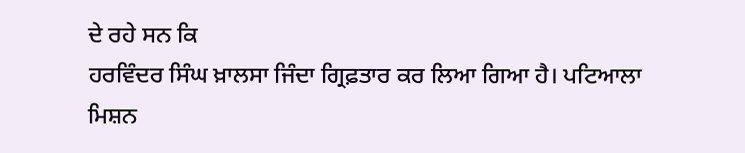ਦੇ ਰਹੇ ਸਨ ਕਿ
ਹਰਵਿੰਦਰ ਸਿੰਘ ਖ਼ਾਲਸਾ ਜਿੰਦਾ ਗ੍ਰਿਫ਼ਤਾਰ ਕਰ ਲਿਆ ਗਿਆ ਹੈ। ਪਟਿਆਲਾ ਮਿਸ਼ਨ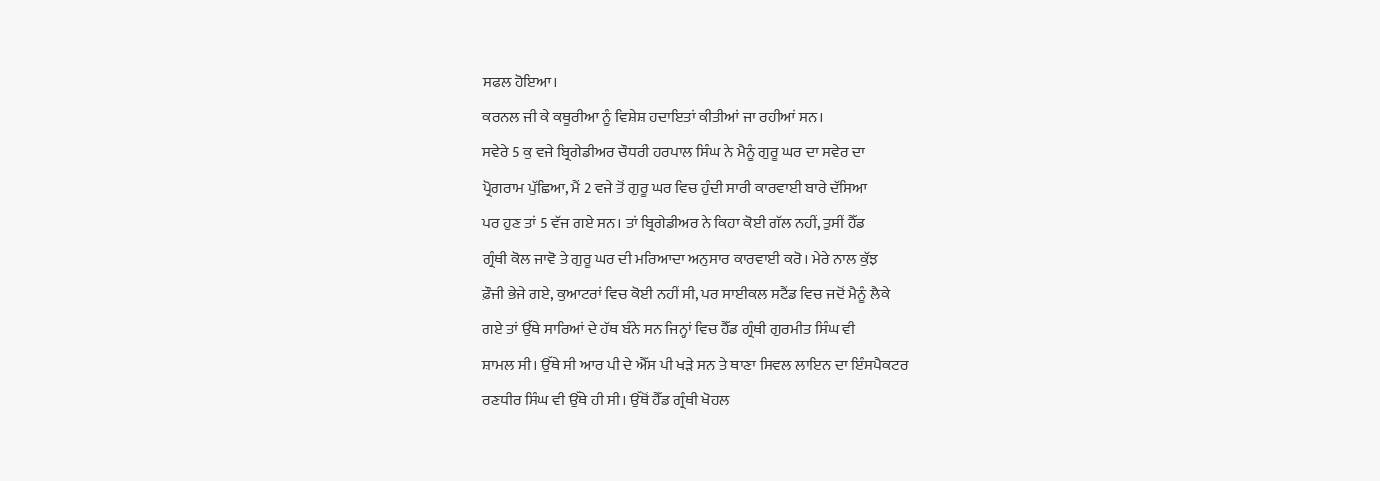ਸਫਲ ਹੋਇਆ।
ਕਰਨਲ ਜੀ ਕੇ ਕਥੂਰੀਆ ਨੂੰ ਵਿਸ਼ੇਸ਼ ਹਦਾਇਤਾਂ ਕੀਤੀਆਂ ਜਾ ਰਹੀਆਂ ਸਨ।
ਸਵੇਰੇ 5 ਕੁ ਵਜੇ ਬ੍ਰਿਗੇਡੀਅਰ ਚੌਧਰੀ ਹਰਪਾਲ ਸਿੰਘ ਨੇ ਮੈਨੂੰ ਗੁਰੂ ਘਰ ਦਾ ਸਵੇਰ ਦਾ
ਪ੍ਰੋਗਰਾਮ ਪੁੱਛਿਆ, ਮੈਂ 2 ਵਜੇ ਤੋਂ ਗੁਰੂ ਘਰ ਵਿਚ ਹੁੰਦੀ ਸਾਰੀ ਕਾਰਵਾਈ ਬਾਰੇ ਦੱਸਿਆ
ਪਰ ਹੁਣ ਤਾਂ 5 ਵੱਜ ਗਏ ਸਨ। ਤਾਂ ਬ੍ਰਿਗੇਡੀਅਰ ਨੇ ਕਿਹਾ ਕੋਈ ਗੱਲ ਨਹੀਂ, ਤੁਸੀਂ ਹੈੱਡ
ਗ੍ਰੰਥੀ ਕੋਲ ਜਾਵੋ ਤੇ ਗੁਰੂ ਘਰ ਦੀ ਮਰਿਆਦਾ ਅਨੁਸਾਰ ਕਾਰਵਾਈ ਕਰੋ। ਮੇਰੇ ਨਾਲ ਕੁੱਝ
ਫ਼ੌਜੀ ਭੇਜੇ ਗਏ, ਕੁਆਟਰਾਂ ਵਿਚ ਕੋਈ ਨਹੀਂ ਸੀ, ਪਰ ਸਾਈਕਲ ਸਟੈਂਡ ਵਿਚ ਜਦੋਂ ਮੈਨੂੰ ਲੈਕੇ
ਗਏ ਤਾਂ ਉੱਥੇ ਸਾਰਿਆਂ ਦੇ ਹੱਥ ਬੰਨੇ ਸਨ ਜਿਨ੍ਹਾਂ ਵਿਚ ਹੈੱਡ ਗ੍ਰੰਥੀ ਗੁਰਮੀਤ ਸਿੰਘ ਵੀ
ਸ਼ਾਮਲ ਸੀ। ਉੱਥੇ ਸੀ ਆਰ ਪੀ ਦੇ ਐੱਸ ਪੀ ਖੜੇ ਸਨ ਤੇ ਥਾਣਾ ਸਿਵਲ ਲਾਇਨ ਦਾ ਇੰਸਪੈਕਟਰ
ਰਣਧੀਰ ਸਿੰਘ ਵੀ ਉੱਥੇ ਹੀ ਸੀ। ਉੱਥੋਂ ਹੈੱਡ ਗ੍ਰੰਥੀ ਖੋਹਲ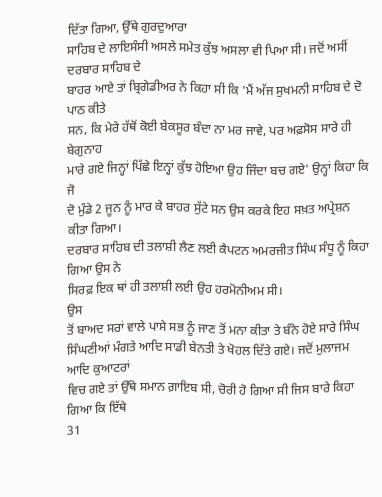ਦਿੱਤਾ ਗਿਆ, ਉੱਥੇ ਗੁਰਦੁਆਰਾ
ਸਾਹਿਬ ਦੇ ਲਾਇਸੰਸੀ ਅਸਲੇ ਸਮੇਤ ਕੁੱਝ ਅਸਲਾ ਵੀ ਪਿਆ ਸੀ। ਜਦੋਂ ਅਸੀਂ ਦਰਬਾਰ ਸਾਹਿਬ ਦੇ
ਬਾਹਰ ਆਏ ਤਾਂ ਬ੍ਰਿਗੇਡੀਅਰ ਨੇ ਕਿਹਾ ਸੀ ਕਿ 'ਮੈਂ ਅੱਜ ਸੁਖਮਨੀ ਸਾਹਿਬ ਦੇ ਦੋ ਪਾਠ ਕੀਤੇ
ਸਨ, ਕਿ ਮੇਰੇ ਹੱਥੋਂ ਕੋਈ ਬੇਕਸੂਰ ਬੰਦਾ ਨਾ ਮਰ ਜਾਵੇ, ਪਰ ਅਫ਼ਸੋਸ ਸਾਰੇ ਹੀ ਬੇਗੁਨਾਹ
ਮਾਰੇ ਗਏ ਜਿਨ੍ਹਾਂ ਪਿੱਛੇ ਇਨ੍ਹਾਂ ਕੁੱਝ ਹੋਇਆ ਉਹ ਜਿੰਦਾ ਬਚ ਗਏ' ਉਨ੍ਹਾਂ ਕਿਹਾ ਕਿ ਜੋ
ਦੋ ਮੁੰਡੇ 2 ਜੂਨ ਨੂੰ ਮਾਰ ਕੇ ਬਾਹਰ ਸੁੱਟੇ ਸਨ ਉਸ ਕਰਕੇ ਇਹ ਸਖ਼ਤ ਅਪ੍ਰੇਸ਼ਨ ਕੀਤਾ ਗਿਆ।
ਦਰਬਾਰ ਸਾਹਿਬ ਦੀ ਤਲਾਸ਼ੀ ਲੈਣ ਲਈ ਕੈਪਟਨ ਅਮਰਜੀਤ ਸਿੰਘ ਸੰਧੂ ਨੂੰ ਕਿਹਾ ਗਿਆ ਉਸ ਨੇ
ਸਿਰਫ਼ ਇਕ ਥਾਂ ਹੀ ਤਲਾਸ਼ੀ ਲਈ ਉਹ ਹਰਮੋਨੀਅਮ ਸੀ।
ਉਸ
ਤੋਂ ਬਾਅਦ ਸਰਾਂ ਵਾਲੇ ਪਾਸੇ ਸਭ ਨੂੰ ਜਾਣ ਤੋਂ ਮਨਾ ਕੀਤਾ ਤੇ ਬੰਨੇ ਹੋਏ ਸਾਰੇ ਸਿੰਘ
ਸਿੰਘਣੀਆਂ ਮੰਗਤੇ ਆਦਿ ਸਾਡੀ ਬੇਨਤੀ ਤੇ ਖੋਹਲ ਦਿੱਤੇ ਗਏ। ਜਦੋਂ ਮੁਲਾਜਮ ਆਦਿ ਕੁਆਟਰਾਂ
ਵਿਚ ਗਏ ਤਾਂ ਉੱਥੇ ਸਮਾਨ ਗ਼ਾਇਬ ਸੀ, ਚੋਰੀ ਹੋ ਗਿਆ ਸੀ ਜਿਸ ਬਾਰੇ ਕਿਹਾ ਗਿਆ ਕਿ ਇੱਥੇ
31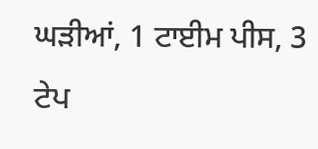ਘੜੀਆਂ, 1 ਟਾਈਮ ਪੀਸ, 3 ਟੇਪ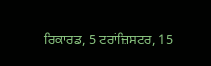ਰਿਕਾਰਡ, 5 ਟਰਾਂਜ਼ਿਸਟਰ, 15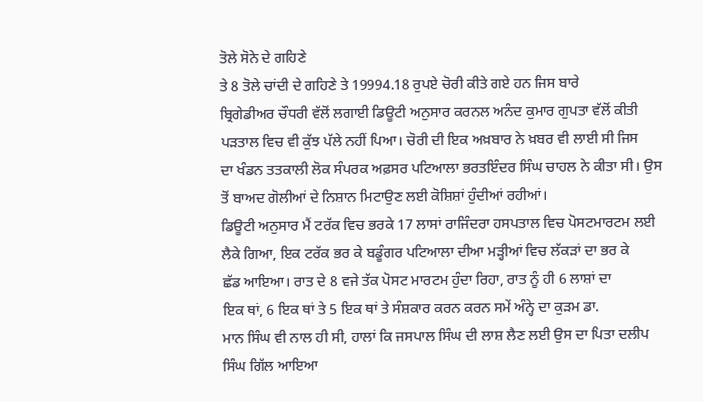ਤੋਲੇ ਸੋਨੇ ਦੇ ਗਹਿਣੇ
ਤੇ 8 ਤੋਲੇ ਚਾਂਦੀ ਦੇ ਗਹਿਣੇ ਤੇ 19994.18 ਰੁਪਏ ਚੋਰੀ ਕੀਤੇ ਗਏ ਹਨ ਜਿਸ ਬਾਰੇ
ਬ੍ਰਿਗੇਡੀਅਰ ਚੌਧਰੀ ਵੱਲੋਂ ਲਗਾਈ ਡਿਊਟੀ ਅਨੁਸਾਰ ਕਰਨਲ ਅਨੰਦ ਕੁਮਾਰ ਗੁਪਤਾ ਵੱਲੋਂ ਕੀਤੀ
ਪੜਤਾਲ ਵਿਚ ਵੀ ਕੁੱਝ ਪੱਲੇ ਨਹੀਂ ਪਿਆ। ਚੋਰੀ ਦੀ ਇਕ ਅਖ਼ਬਾਰ ਨੇ ਖ਼ਬਰ ਵੀ ਲਾਈ ਸੀ ਜਿਸ
ਦਾ ਖੰਡਨ ਤਤਕਾਲੀ ਲੋਕ ਸੰਪਰਕ ਅਫ਼ਸਰ ਪਟਿਆਲਾ ਭਰਤਇੰਦਰ ਸਿੰਘ ਚਾਹਲ ਨੇ ਕੀਤਾ ਸੀ। ਉਸ
ਤੋਂ ਬਾਅਦ ਗੋਲੀਆਂ ਦੇ ਨਿਸ਼ਾਨ ਮਿਟਾਉਣ ਲਈ ਕੋਸ਼ਿਸ਼ਾਂ ਹੁੰਦੀਆਂ ਰਹੀਆਂ।
ਡਿਊਟੀ ਅਨੁਸਾਰ ਮੈਂ ਟਰੱਕ ਵਿਚ ਭਰਕੇ 17 ਲਾਸਾਂ ਰਾਜਿੰਦਰਾ ਹਸਪਤਾਲ ਵਿਚ ਪੋਸਟਮਾਰਟਮ ਲਈ
ਲੈਕੇ ਗਿਆ, ਇਕ ਟਰੱਕ ਭਰ ਕੇ ਬਡੂੰਗਰ ਪਟਿਆਲਾ ਦੀਆ ਮੜ੍ਹੀਆਂ ਵਿਚ ਲੱਕੜਾਂ ਦਾ ਭਰ ਕੇ
ਛੱਡ ਆਇਆ। ਰਾਤ ਦੇ 8 ਵਜੇ ਤੱਕ ਪੋਸਟ ਮਾਰਟਮ ਹੁੰਦਾ ਰਿਹਾ, ਰਾਤ ਨੂੰ ਹੀ 6 ਲਾਸ਼ਾਂ ਦਾ
ਇਕ ਥਾਂ, 6 ਇਕ ਥਾਂ ਤੇ 5 ਇਕ ਥਾਂ ਤੇ ਸੰਸ਼ਕਾਰ ਕਰਨ ਕਰਨ ਸਮੇਂ ਅੰਨ੍ਹੇ ਦਾ ਕੁੜਮ ਡਾ.
ਮਾਨ ਸਿੰਘ ਵੀ ਨਾਲ ਹੀ ਸੀ, ਹਾਲਾਂ ਕਿ ਜਸਪਾਲ ਸਿੰਘ ਦੀ ਲਾਸ਼ ਲੈਣ ਲਈ ਉਸ ਦਾ ਪਿਤਾ ਦਲੀਪ
ਸਿੰਘ ਗਿੱਲ ਆਇਆ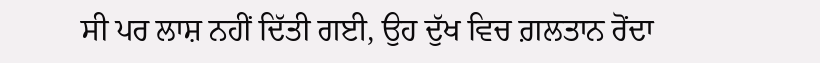ਸੀ ਪਰ ਲਾਸ਼ ਨਹੀਂ ਦਿੱਤੀ ਗਈ, ਉਹ ਦੁੱਖ ਵਿਚ ਗ਼ਲਤਾਨ ਰੋਂਦਾ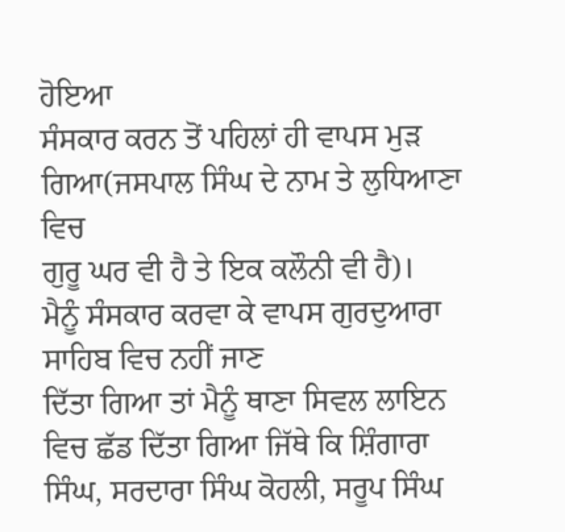ਹੋਇਆ
ਸੰਸਕਾਰ ਕਰਨ ਤੋਂ ਪਹਿਲਾਂ ਹੀ ਵਾਪਸ ਮੁੜ ਗਿਆ(ਜਸਪਾਲ ਸਿੰਘ ਦੇ ਨਾਮ ਤੇ ਲੁਧਿਆਣਾ ਵਿਚ
ਗੁਰੂ ਘਰ ਵੀ ਹੈ ਤੇ ਇਕ ਕਲੌਨੀ ਵੀ ਹੈ)।
ਮੈਨੂੰ ਸੰਸਕਾਰ ਕਰਵਾ ਕੇ ਵਾਪਸ ਗੁਰਦੁਆਰਾ ਸਾਹਿਬ ਵਿਚ ਨਹੀਂ ਜਾਣ
ਦਿੱਤਾ ਗਿਆ ਤਾਂ ਮੈਨੂੰ ਥਾਣਾ ਸਿਵਲ ਲਾਇਨ ਵਿਚ ਛੱਡ ਦਿੱਤਾ ਗਿਆ ਜਿੱਥੇ ਕਿ ਸ਼ਿੰਗਾਰਾ
ਸਿੰਘ, ਸਰਦਾਰਾ ਸਿੰਘ ਕੋਹਲੀ, ਸਰੂਪ ਸਿੰਘ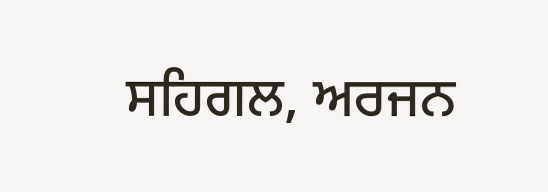ਸਹਿਗਲ, ਅਰਜਨ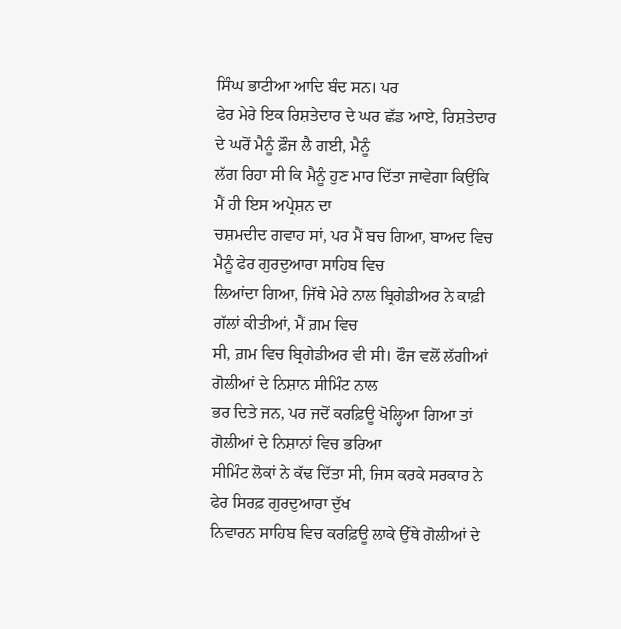ਸਿੰਘ ਭਾਟੀਆ ਆਦਿ ਬੰਦ ਸਨ। ਪਰ
ਫੇਰ ਮੇਰੇ ਇਕ ਰਿਸ਼ਤੇਦਾਰ ਦੇ ਘਰ ਛੱਡ ਆਏ, ਰਿਸ਼ਤੇਦਾਰ ਦੇ ਘਰੋਂ ਮੈਨੂੰ ਫ਼ੌਜ ਲੈ ਗਈ, ਮੈਨੂੰ
ਲੱਗ ਰਿਹਾ ਸੀ ਕਿ ਮੈਨੂੰ ਹੁਣ ਮਾਰ ਦਿੱਤਾ ਜਾਵੇਗਾ ਕਿਉਂਕਿ ਮੈਂ ਹੀ ਇਸ ਅਪ੍ਰੇਸ਼ਨ ਦਾ
ਚਸ਼ਮਦੀਦ ਗਵਾਹ ਸਾਂ, ਪਰ ਮੈਂ ਬਚ ਗਿਆ, ਬਾਅਦ ਵਿਚ ਮੈਨੂੰ ਫੇਰ ਗੁਰਦੁਆਰਾ ਸਾਹਿਬ ਵਿਚ
ਲਿਆਂਦਾ ਗਿਆ, ਜਿੱਥੇ ਮੇਰੇ ਨਾਲ ਬ੍ਰਿਗੇਡੀਅਰ ਨੇ ਕਾਫ਼ੀ ਗੱਲਾਂ ਕੀਤੀਆਂ, ਮੈਂ ਗ਼ਮ ਵਿਚ
ਸੀ, ਗ਼ਮ ਵਿਚ ਬ੍ਰਿਗੇਡੀਅਰ ਵੀ ਸੀ। ਫੌਜ ਵਲੋਂ ਲੱਗੀਆਂ ਗੋਲੀਆਂ ਦੇ ਨਿਸ਼ਾਨ ਸੀਮਿੰਟ ਨਾਲ
ਭਰ ਦਿਤੇ ਜਨ, ਪਰ ਜਦੋਂ ਕਰਫ਼ਿਊ ਖੋਲ੍ਹਿਆ ਗਿਆ ਤਾਂ ਗੋਲੀਆਂ ਦੇ ਨਿਸ਼ਾਨਾਂ ਵਿਚ ਭਰਿਆ
ਸੀਮਿੰਟ ਲੋਕਾਂ ਨੇ ਕੱਢ ਦਿੱਤਾ ਸੀ, ਜਿਸ ਕਰਕੇ ਸਰਕਾਰ ਨੇ ਫੇਰ ਸਿਰਫ਼ ਗੁਰਦੁਆਰਾ ਦੁੱਖ
ਨਿਵਾਰਨ ਸਾਹਿਬ ਵਿਚ ਕਰਫ਼ਿਊ ਲਾਕੇ ਉੱਥੇ ਗੋਲੀਆਂ ਦੇ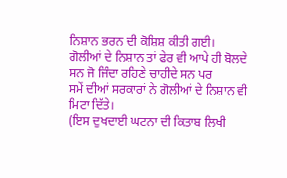ਨਿਸ਼ਾਨ ਭਰਨ ਦੀ ਕੋਸ਼ਿਸ਼ ਕੀਤੀ ਗਈ।
ਗੋਲੀਆਂ ਦੇ ਨਿਸ਼ਾਨ ਤਾਂ ਫੇਰ ਵੀ ਆਪੇ ਹੀ ਬੋਲਦੇ ਸਨ ਜੋ ਜਿੰਦਾ ਰਹਿਣੇ ਚਾਹੀਦੇ ਸਨ ਪਰ
ਸਮੇਂ ਦੀਆਂ ਸਰਕਾਰਾਂ ਨੇ ਗੋਲੀਆਂ ਦੇ ਨਿਸ਼ਾਨ ਵੀ ਮਿਟਾ ਦਿੱਤੇ।
(ਇਸ ਦੁਖਦਾਈ ਘਟਨਾ ਦੀ ਕਿਤਾਬ ਲਿਖੀ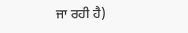ਜਾ ਰਹੀ ਹੈ)